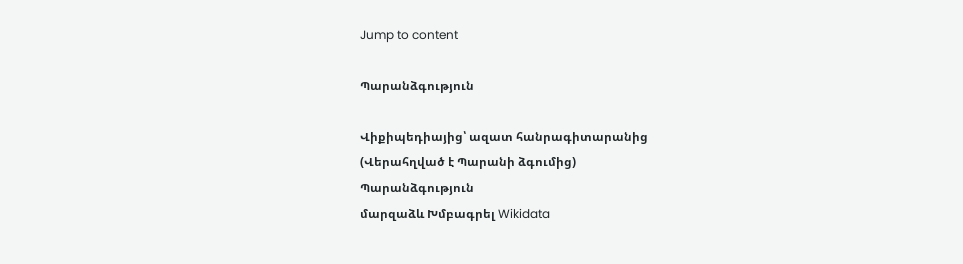Jump to content

Պարանձգություն

Վիքիպեդիայից՝ ազատ հանրագիտարանից
(Վերահղված է Պարանի ձգումից)
Պարանձգություն
մարզաձև Խմբագրել Wikidata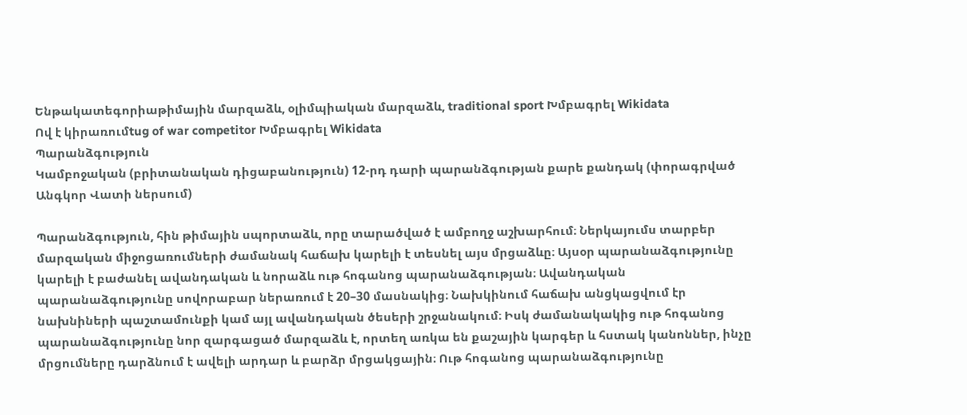Ենթակատեգորիաթիմային մարզաձև, օլիմպիական մարզաձև, traditional sport Խմբագրել Wikidata
Ով է կիրառումtug of war competitor Խմբագրել Wikidata
Պարանձգություն
Կամբոջական (բրիտանական դիցաբանություն) 12-րդ դարի պարանձգության քարե քանդակ (փորագրված Անգկոր Վատի ներսում)

Պարանձգություն, հին թիմային սպորտաձև, որը տարածված է ամբողջ աշխարհում։ Ներկայումս տարբեր մարզական միջոցառումների ժամանակ հաճախ կարելի է տեսնել այս մրցաձևը։ Այսօր պարանաձգությունը կարելի է բաժանել ավանդական և նորաձև ութ հոգանոց պարանաձգության։ Ավանդական պարանաձգությունը սովորաբար ներառում է 20–30 մասնակից։ Նախկինում հաճախ անցկացվում էր նախնիների պաշտամունքի կամ այլ ավանդական ծեսերի շրջանակում։ Իսկ ժամանակակից ութ հոգանոց պարանաձգությունը նոր զարգացած մարզաձև է, որտեղ առկա են քաշային կարգեր և հստակ կանոններ, ինչը մրցումները դարձնում է ավելի արդար և բարձր մրցակցային։ Ութ հոգանոց պարանաձգությունը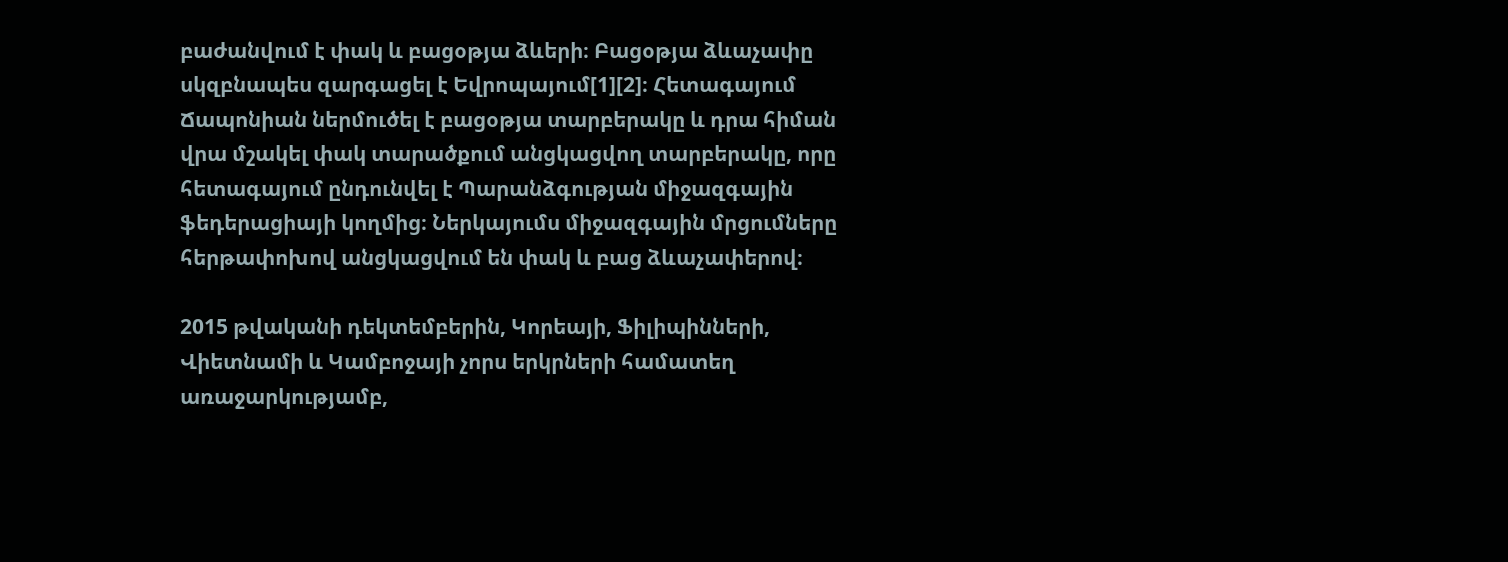բաժանվում է փակ և բացօթյա ձևերի։ Բացօթյա ձևաչափը սկզբնապես զարգացել է Եվրոպայում[1][2]։ Հետագայում Ճապոնիան ներմուծել է բացօթյա տարբերակը և դրա հիման վրա մշակել փակ տարածքում անցկացվող տարբերակը, որը հետագայում ընդունվել է Պարանձգության միջազգային ֆեդերացիայի կողմից։ Ներկայումս միջազգային մրցումները հերթափոխով անցկացվում են փակ և բաց ձևաչափերով։

2015 թվականի դեկտեմբերին, Կորեայի, Ֆիլիպինների, Վիետնամի և Կամբոջայի չորս երկրների համատեղ առաջարկությամբ,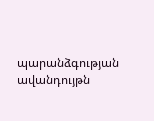պարանձգության ավանդույթն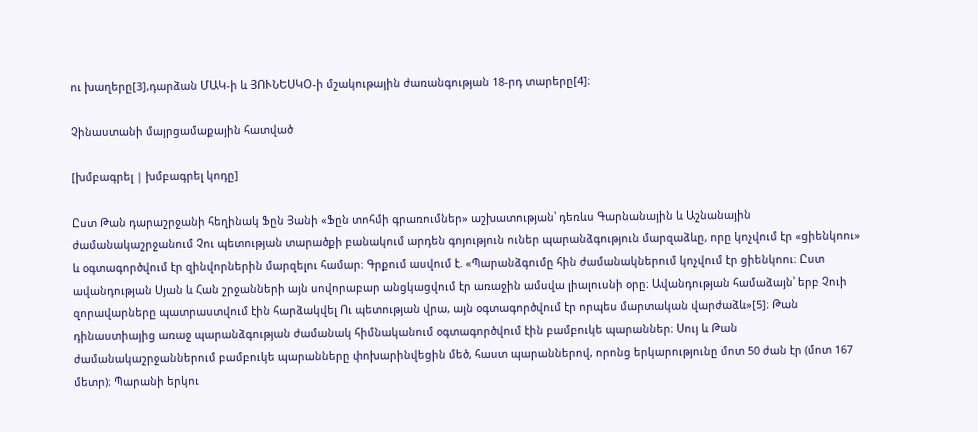ու խաղերը[3],դարձան ՄԱԿ-ի և ՅՈՒՆԵՍԿՕ-ի մշակութային ժառանգության 18-րդ տարերը[4]։

Չինաստանի մայրցամաքային հատված

[խմբագրել | խմբագրել կոդը]

Ըստ Թան դարաշրջանի հեղինակ Ֆըն Յանի «Ֆըն տոհմի գրառումներ» աշխատության՝ դեռևս Գարնանային և Աշնանային ժամանակաշրջանում Չու պետության տարածքի բանակում արդեն գոյություն ուներ պարանձգություն մարզաձևը, որը կոչվում էր «ցիենկոու» և օգտագործվում էր զինվորներին մարզելու համար։ Գրքում ասվում է. «Պարանձգումը հին ժամանակներում կոչվում էր ցիենկոու։ Ըստ ավանդության Սյան և Հան շրջանների այն սովորաբար անցկացվում էր առաջին ամսվա լիալուսնի օրը։ Ավանդության համաձայն՝ երբ Չուի զորավարները պատրաստվում էին հարձակվել Ու պետության վրա, այն օգտագործվում էր որպես մարտական վարժաձև»[5]։ Թան դինաստիայից առաջ պարանձգության ժամանակ հիմնականում օգտագործվում էին բամբուկե պարաններ։ Սույ և Թան ժամանակաշրջաններում բամբուկե պարանները փոխարինվեցին մեծ, հաստ պարաններով, որոնց երկարությունը մոտ 50 ժան էր (մոտ 167 մետր)։ Պարանի երկու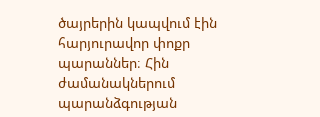ծայրերին կապվում էին հարյուրավոր փոքր պարաններ։ Հին ժամանակներում պարանձգության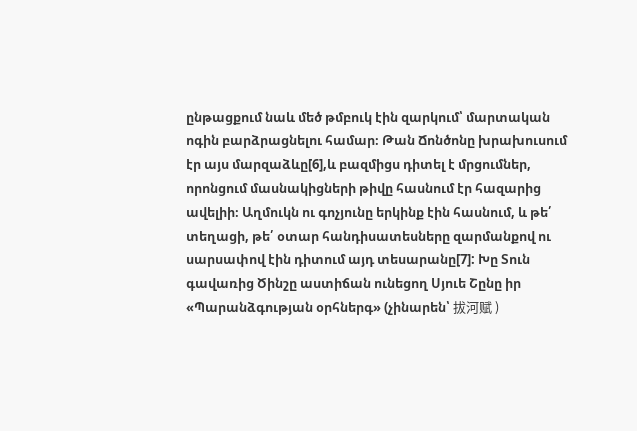ընթացքում նաև մեծ թմբուկ էին զարկում՝ մարտական ոգին բարձրացնելու համար։ Թան Ճոնծոնը խրախուսում էր այս մարզաձևը[6],և բազմիցս դիտել է մրցումներ, որոնցում մասնակիցների թիվը հասնում էր հազարից ավելիի։ Աղմուկն ու գոչյունը երկինք էին հասնում, և թե՛ տեղացի, թե՛ օտար հանդիսատեսները զարմանքով ու սարսափով էին դիտում այդ տեսարանը[7]: Խը Տուն գավառից Ծինշը աստիճան ունեցող Սյուե Շընը իր «Պարանձգության օրհներգ» (չինարեն՝ 拔河赋 )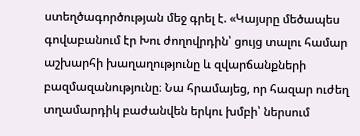ստեղծագործության մեջ գրել է. «Կայսրը մեծապես գովաբանում էր Խու ժողովրդին՝ ցույց տալու համար աշխարհի խաղաղությունը և զվարճանքների բազմազանությունը։ Նա հրամայեց, որ հազար ուժեղ տղամարդիկ բաժանվեն երկու խմբի՝ ներսում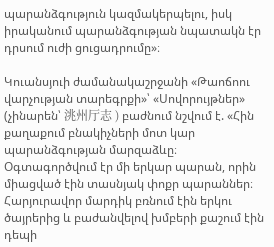պարանձգություն կազմակերպելու, իսկ իրականում պարանձգության նպատակն էր դրսում ուժի ցուցադրումը»։

Կուանսյուի ժամանակաշրջանի «Թաոճոու վարչության տարեգրքի»՝ «Սովորույթներ» (չինարեն՝ 洮州厅志 ) բաժնում նշվում է. «Հին քաղաքում բնակիչների մոտ կար պարանձգության մարզաձևը։ Օգտագործվում էր մի երկար պարան, որին միացված էին տասնյակ փոքր պարաններ։ Հարյուրավոր մարդիկ բռնում էին երկու ծայրերից և բաժանվելով խմբերի քաշում էին դեպի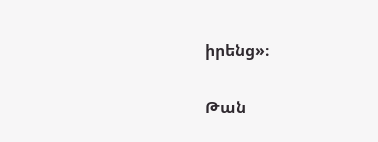իրենց»։

Թան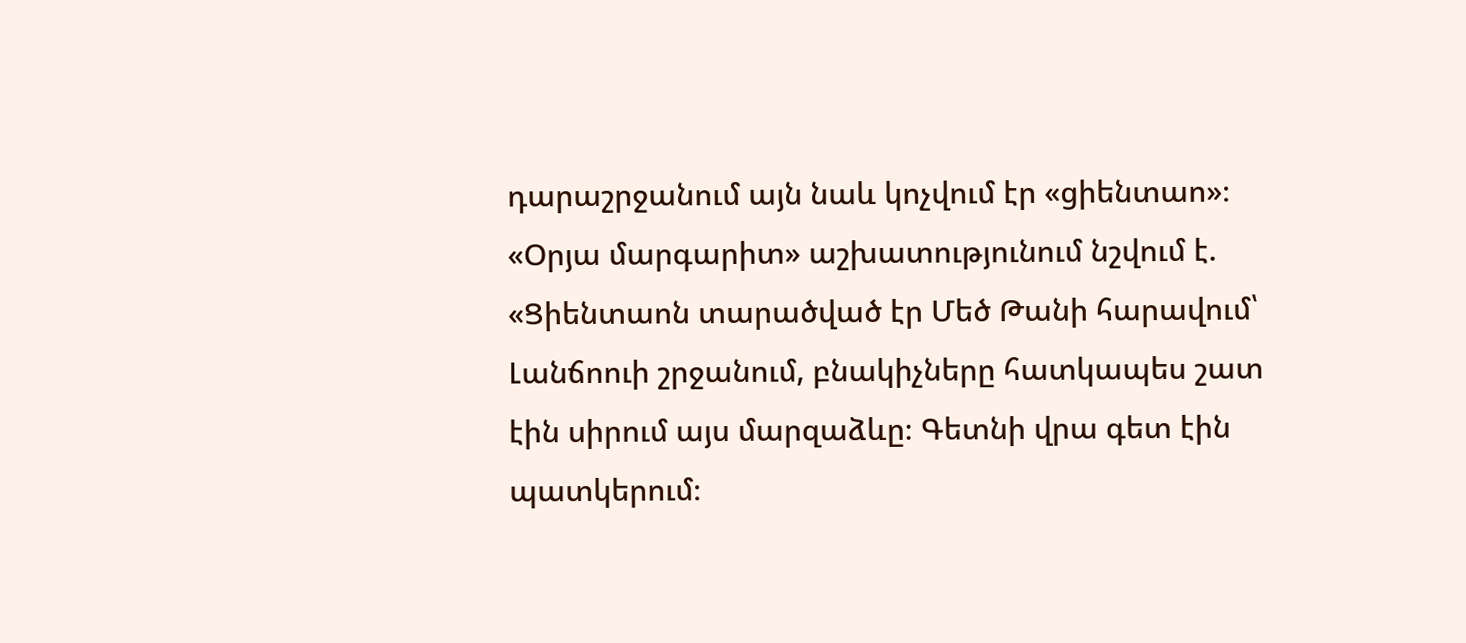դարաշրջանում այն նաև կոչվում էր «ցիենտաո»։ «Օրյա մարգարիտ» աշխատությունում նշվում է. «Ցիենտաոն տարածված էր Մեծ Թանի հարավում՝ Լանճոուի շրջանում, բնակիչները հատկապես շատ էին սիրում այս մարզաձևը։ Գետնի վրա գետ էին պատկերում։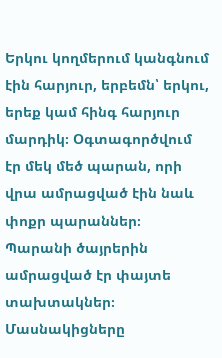Երկու կողմերում կանգնում էին հարյուր, երբեմն՝ երկու, երեք կամ հինգ հարյուր մարդիկ։ Օգտագործվում էր մեկ մեծ պարան, որի վրա ամրացված էին նաև փոքր պարաններ։ Պարանի ծայրերին ամրացված էր փայտե տախտակներ։ Մասնակիցները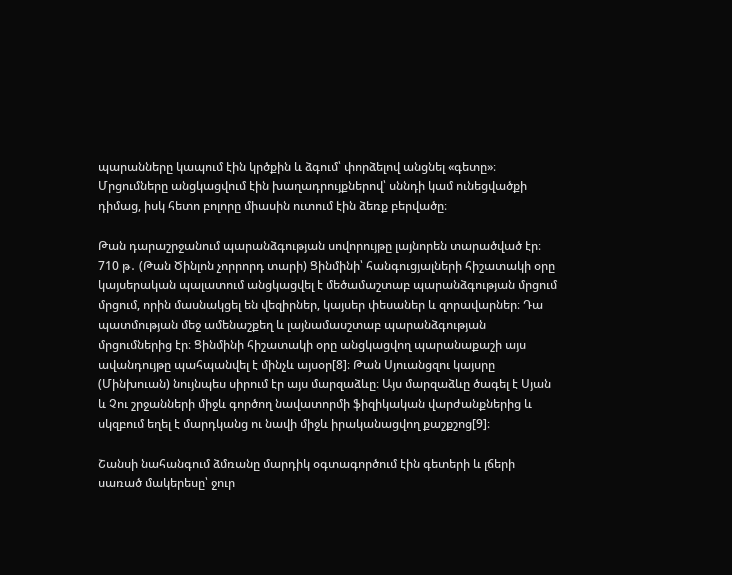պարանները կապում էին կրծքին և ձգում՝ փորձելով անցնել «գետը»։ Մրցումները անցկացվում էին խաղադրույքներով՝ սննդի կամ ունեցվածքի դիմաց, իսկ հետո բոլորը միասին ուտում էին ձեռք բերվածը։

Թան դարաշրջանում պարանձգության սովորույթը լայնորեն տարածված էր։ 710 թ․ (Թան Ծինլոն չորրորդ տարի) Ցինմինի՝ հանգուցյալների հիշատակի օրը կայսերական պալատում անցկացվել է մեծամաշտաբ պարանձգության մրցում մրցում, որին մասնակցել են վեզիրներ, կայսեր փեսաներ և զորավարներ։ Դա պատմության մեջ ամենաշքեղ և լայնամասշտաբ պարանձգության մրցումներից էր։ Ցինմինի հիշատակի օրը անցկացվող պարանաքաշի այս ավանդույթը պահպանվել է մինչև այսօր[8]։ Թան Սյուանցզու կայսրը (Մինխուան) նույնպես սիրում էր այս մարզաձևը։ Այս մարզաձևը ծագել է Սյան և Չու շրջանների միջև գործող նավատորմի ֆիզիկական վարժանքներից և սկզբում եղել է մարդկանց ու նավի միջև իրականացվող քաշքշոց[9]։

Շանսի նահանգում ձմռանը մարդիկ օգտագործում էին գետերի և լճերի սառած մակերեսը՝ ջուր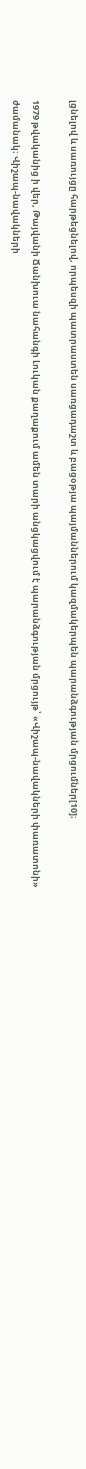լցնելով և սառույցը հարթեցնելով, որպեսզի պատրաստեն սառցադաշտ և բացօթյա պայմաններում կազմակերպեն պարանձգության մրցումներ[10]։

1979 թվականից ի վեր, Թայվանի Ճանխուա նահանգի Լուկան քաղաքում ամեն տարի անցկացվում է պարանձգության մրցույթ՝ «Վիշապ-նավակների փառատոնի» ժամանակ։ Վիշապ-նավակների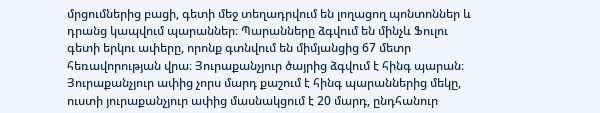մրցումներից բացի, գետի մեջ տեղադրվում են լողացող պոնտոններ և դրանց կապվում պարաններ։ Պարանները ձգվում են մինչև Ֆուլու գետի երկու ափերը, որոնք գտնվում են միմյանցից 67 մետր հեռավորության վրա։ Յուրաքանչյուր ծայրից ձգվում է հինգ պարան։ Յուրաքանչյուր ափից չորս մարդ քաշում է հինգ պարաններից մեկը, ուստի յուրաքանչյուր ափից մասնակցում է 20 մարդ, ընդհանուր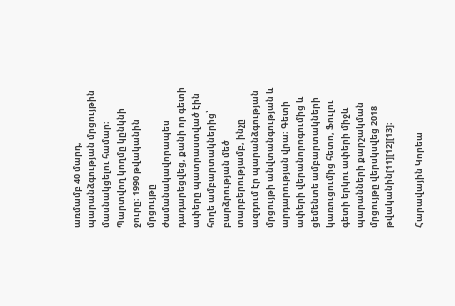առմամբ 40 մարդ, պարանձգության մրցույթին մասնակցելու համար։ Պարտվող կողմը կընկնի ջուրը։ 1990 թվականին մրցույթը ժամանակավորապես դադարեցվեց, քանի որ գետի ափերը պատրաստված էին հողե ամբարտակներից՝ բարձրության մեծ տարբերությամբ, ինչը ազդում էր պարանձգության մրցույթի անվտանգության և արդարության վրա։ Գետի ափերի վերանորոգումից և ցեմենտե ամբարտակների կառուցումից հետո, Ֆուլու գետի երկու ափերի միջև պարանների քարշակման մրցույթը վերսկսվեց 2018 թվականին[11][12][13]։

Հարավային Կորեա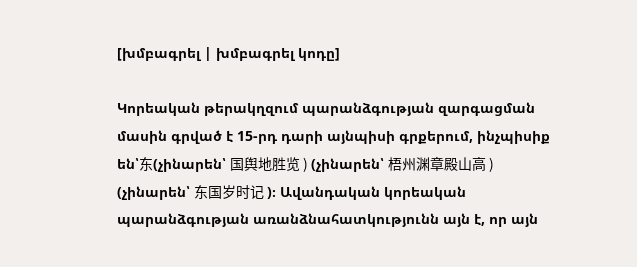[խմբագրել | խմբագրել կոդը]

Կորեական թերակղզում պարանձգության զարգացման մասին գրված է 15-րդ դարի այնպիսի գրքերում, ինչպիսիք են՝东(չինարեն՝ 国舆地胜览 ) (չինարեն՝ 梧州渊章殿山高 ) (չինարեն՝ 东国岁时记 )։ Ավանդական կորեական պարանձգության առանձնահատկությունն այն է, որ այն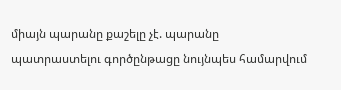միայն պարանը քաշելը չէ. պարանը պատրաստելու գործընթացը նույնպես համարվում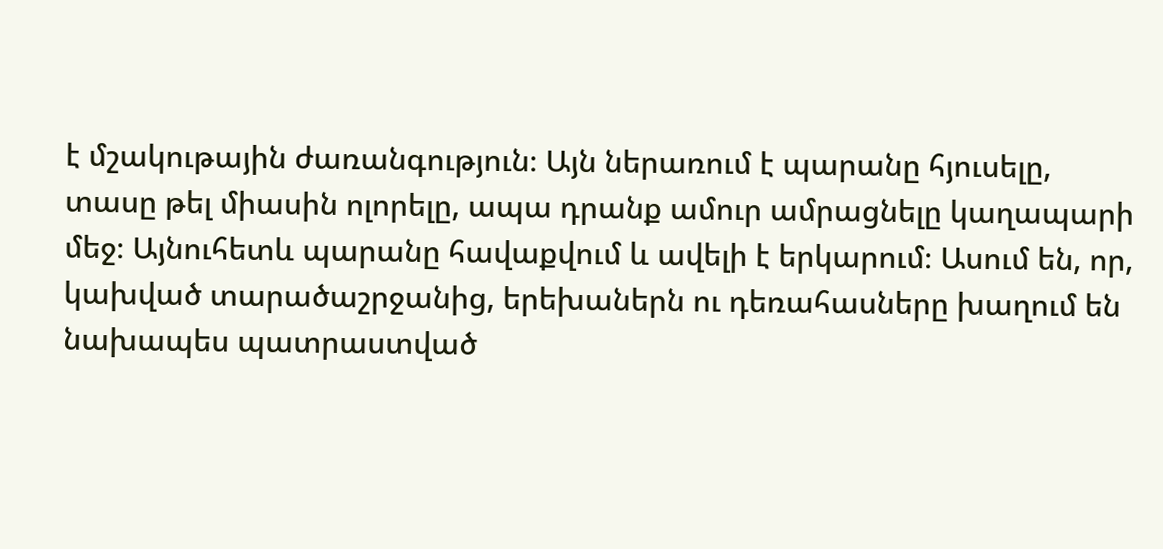է մշակութային ժառանգություն։ Այն ներառում է պարանը հյուսելը, տասը թել միասին ոլորելը, ապա դրանք ամուր ամրացնելը կաղապարի մեջ։ Այնուհետև պարանը հավաքվում և ավելի է երկարում։ Ասում են, որ, կախված տարածաշրջանից, երեխաներն ու դեռահասները խաղում են նախապես պատրաստված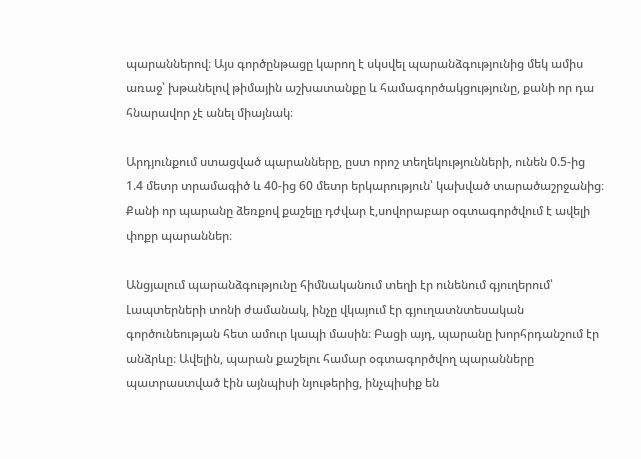պարաններով։ Այս գործընթացը կարող է սկսվել պարանձգությունից մեկ ամիս առաջ՝ խթանելով թիմային աշխատանքը և համագործակցությունը, քանի որ դա հնարավոր չէ անել միայնակ։

Արդյունքում ստացված պարանները, ըստ որոշ տեղեկությունների, ունեն 0.5-ից 1.4 մետր տրամագիծ և 40-ից 60 մետր երկարություն՝ կախված տարածաշրջանից։ Քանի որ պարանը ձեռքով քաշելը դժվար է,սովորաբար օգտագործվում է ավելի փոքր պարաններ։

Անցյալում պարանձգությունը հիմնականում տեղի էր ունենում գյուղերում՝ Լապտերների տոնի ժամանակ, ինչը վկայում էր գյուղատնտեսական գործունեության հետ ամուր կապի մասին։ Բացի այդ, պարանը խորհրդանշում էր անձրևը։ Ավելին, պարան քաշելու համար օգտագործվող պարանները պատրաստված էին այնպիսի նյութերից, ինչպիսիք են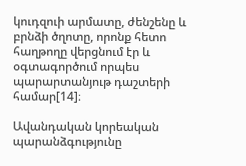կուդզուի արմատը, ժենշենը և բրնձի ծղոտը, որոնք հետո հաղթողը վերցնում էր և օգտագործում որպես պարարտանյութ դաշտերի համար[14]։

Ավանդական կորեական պարանձգությունը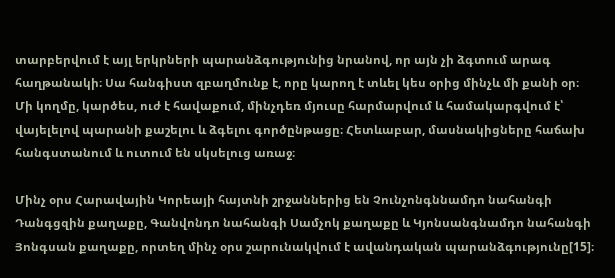տարբերվում է այլ երկրների պարանձգությունից նրանով, որ այն չի ձգտում արագ հաղթանակի։ Սա հանգիստ զբաղմունք է, որը կարող է տևել կես օրից մինչև մի քանի օր։ Մի կողմը, կարծես, ուժ է հավաքում, մինչդեռ մյուսը հարմարվում և համակարգվում է՝ վայելելով պարանի քաշելու և ձգելու գործընթացը։ Հետևաբար, մասնակիցները հաճախ հանգստանում և ուտում են սկսելուց առաջ։

Մինչ օրս Հարավային Կորեայի հայտնի շրջաններից են Չունչոնգննամդո նահանգի Դանգցզին քաղաքը, Գանվոնդո նահանգի Սամչոկ քաղաքը և Կյոնսանգնամդո նահանգի Յոնգսան քաղաքը, որտեղ մինչ օրս շարունակվում է ավանդական պարանձգությունը[15]։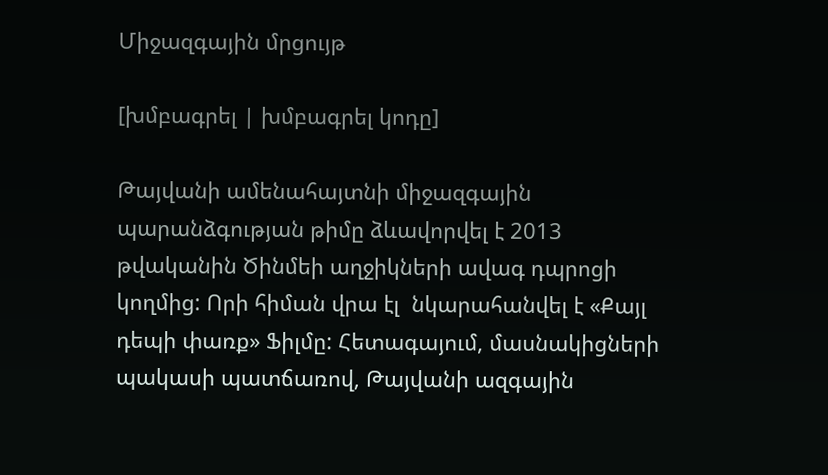Միջազգային մրցույթ

[խմբագրել | խմբագրել կոդը]

Թայվանի ամենահայտնի միջազգային պարանձգության թիմը ձևավորվել է 2013 թվականին Ծինմեի աղջիկների ավագ դպրոցի կողմից: Որի հիման վրա էլ  նկարահանվել է «Քայլ դեպի փառք» Ֆիլմը: Հետագայում, մասնակիցների պակասի պատճառով, Թայվանի ազգային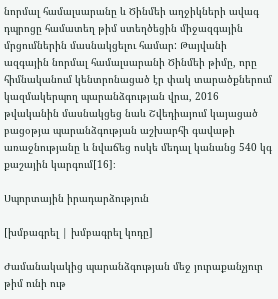նորմալ համալսարանը և Ծինմեի աղջիկների ավագ դպրոցը համատեղ թիմ ստեղծեցին միջազգային մրցումներին մասնակցելու համար: Թայվանի ազգային նորմալ համալսարանի Ծինմեի թիմը, որը հիմնականում կենտրոնացած էր փակ տարածքներում կազմակերպող պարանձգության վրա, 2016 թվականին մասնակցեց նաև Շվեդիայում կայացած բացօթյա պարանձգության աշխարհի գավաթի առաջնությանը և նվաճեց ոսկե մեդալ կանանց 540 կգ քաշային կարգում[16]։

Սպորտային իրադարձություն

[խմբագրել | խմբագրել կոդը]

Ժամանակակից պարանձգության մեջ յուրաքանչյուր թիմ ունի ութ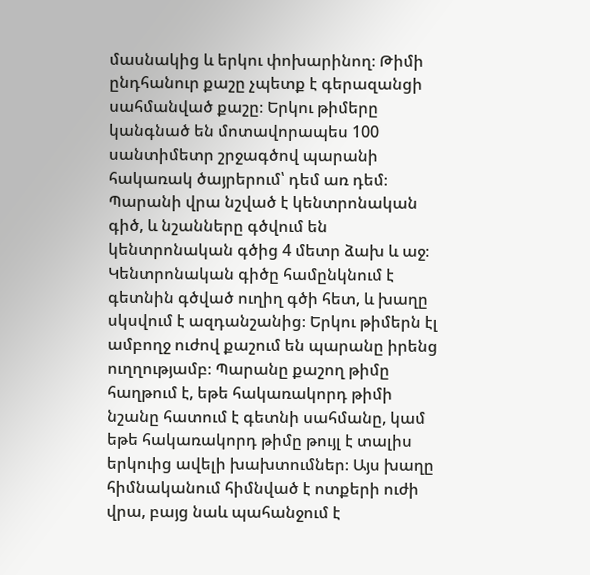մասնակից և երկու փոխարինող։ Թիմի ընդհանուր քաշը չպետք է գերազանցի սահմանված քաշը։ Երկու թիմերը կանգնած են մոտավորապես 100 սանտիմետր շրջագծով պարանի հակառակ ծայրերում՝ դեմ առ դեմ։ Պարանի վրա նշված է կենտրոնական գիծ, և նշանները գծվում են կենտրոնական գծից 4 մետր ձախ և աջ։ Կենտրոնական գիծը համընկնում է գետնին գծված ուղիղ գծի հետ, և խաղը սկսվում է ազդանշանից։ Երկու թիմերն էլ ամբողջ ուժով քաշում են պարանը իրենց ուղղությամբ։ Պարանը քաշող թիմը հաղթում է, եթե հակառակորդ թիմի նշանը հատում է գետնի սահմանը, կամ եթե հակառակորդ թիմը թույլ է տալիս երկուից ավելի խախտումներ։ Այս խաղը հիմնականում հիմնված է ոտքերի ուժի վրա, բայց նաև պահանջում է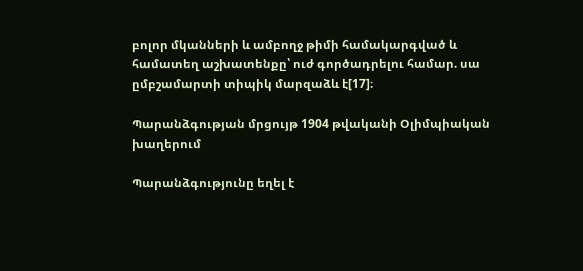բոլոր մկանների և ամբողջ թիմի համակարգված և համատեղ աշխատենքը՝ ուժ գործադրելու համար. սա ըմբշամարտի տիպիկ մարզաձև է[17]։

Պարանձգության մրցույթ 1904 թվականի Օլիմպիական խաղերում

Պարանձգությունը եղել է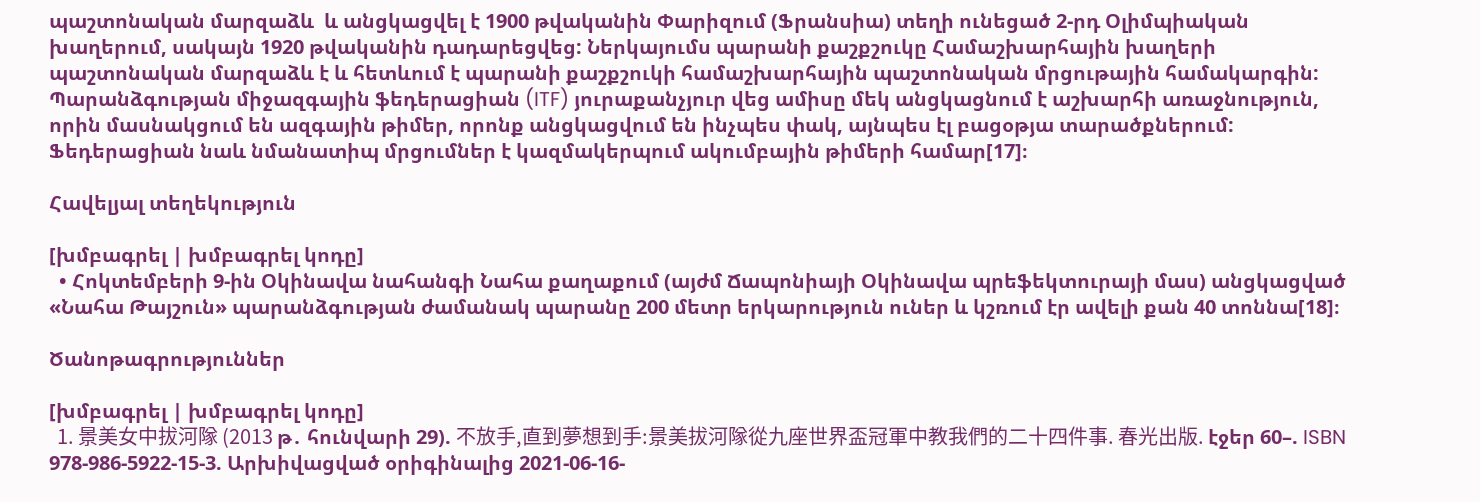պաշտոնական մարզաձև  և անցկացվել է 1900 թվականին Փարիզում (Ֆրանսիա) տեղի ունեցած 2-րդ Օլիմպիական խաղերում, սակայն 1920 թվականին դադարեցվեց: Ներկայումս պարանի քաշքշուկը Համաշխարհային խաղերի պաշտոնական մարզաձև է և հետևում է պարանի քաշքշուկի համաշխարհային պաշտոնական մրցութային համակարգին: Պարանձգության միջազգային ֆեդերացիան (ITF) յուրաքանչյուր վեց ամիսը մեկ անցկացնում է աշխարհի առաջնություն, որին մասնակցում են ազգային թիմեր, որոնք անցկացվում են ինչպես փակ, այնպես էլ բացօթյա տարածքներում: Ֆեդերացիան նաև նմանատիպ մրցումներ է կազմակերպում ակումբային թիմերի համար[17]։

Հավելյալ տեղեկություն

[խմբագրել | խմբագրել կոդը]
  • Հոկտեմբերի 9-ին Օկինավա նահանգի Նահա քաղաքում (այժմ Ճապոնիայի Օկինավա պրեֆեկտուրայի մաս) անցկացված «Նահա Թայշուն» պարանձգության ժամանակ պարանը 200 մետր երկարություն ուներ և կշռում էր ավելի քան 40 տոննա[18]։

Ծանոթագրություններ

[խմբագրել | խմբագրել կոդը]
  1. 景美女中拔河隊 (2013 թ․ հունվարի 29). 不放手,直到夢想到手:景美拔河隊從九座世界盃冠軍中教我們的二十四件事. 春光出版. էջեր 60–. ISBN 978-986-5922-15-3. Արխիվացված օրիգինալից 2021-06-16-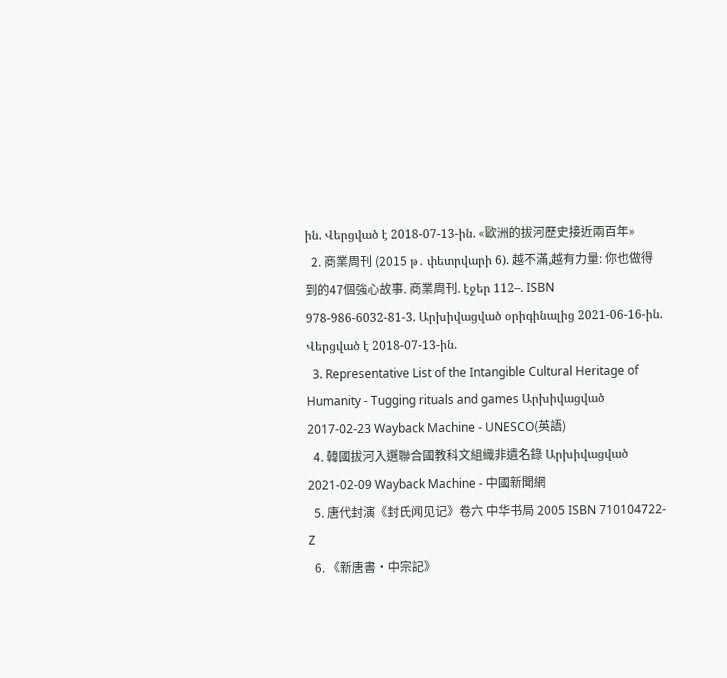ին. Վերցված է 2018-07-13-ին. «歐洲的拔河歷史接近兩百年»
  2. 商業周刊 (2015 թ․ փետրվարի 6). 越不滿,越有力量: 你也做得到的47個強心故事. 商業周刊. էջեր 112–. ISBN 978-986-6032-81-3. Արխիվացված օրիգինալից 2021-06-16-ին. Վերցված է 2018-07-13-ին.
  3. Representative List of the Intangible Cultural Heritage of Humanity - Tugging rituals and games Արխիվացված 2017-02-23 Wayback Machine - UNESCO(英語)
  4. 韓國拔河入選聯合國教科文組織非遺名錄 Արխիվացված 2021-02-09 Wayback Machine - 中國新聞網
  5. 唐代封演《封氏闻见记》卷六 中华书局 2005 ISBN 710104722-Z
  6. 《新唐書·中宗記》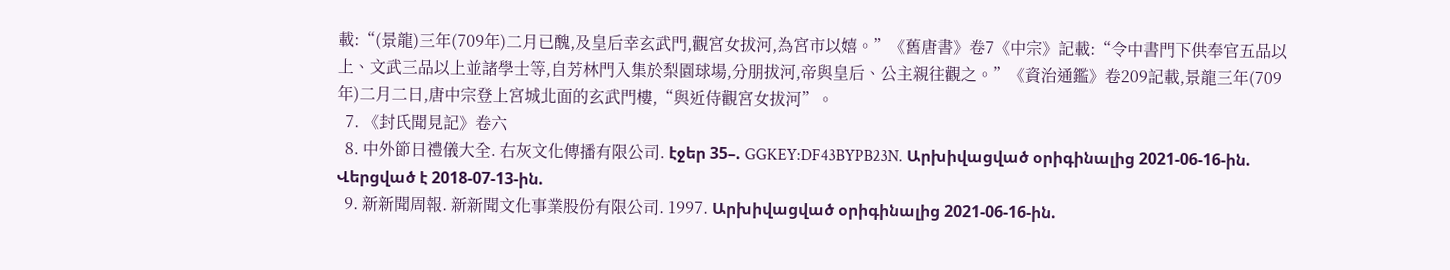載:“(景龍)三年(709年)二月已醜,及皇后幸玄武門,觀宮女拔河,為宮市以嬉。”《舊唐書》卷7《中宗》記載:“令中書門下供奉官五品以上、文武三品以上並諸學士等,自芳林門入集於梨園球場,分朋拔河,帝與皇后、公主親往觀之。”《資治通鑑》卷209記載,景龍三年(709年)二月二日,唐中宗登上宮城北面的玄武門樓,“與近侍觀宮女拔河”。
  7. 《封氏聞見記》卷六
  8. 中外節日禮儀大全. 右灰文化傳播有限公司. էջեր 35–. GGKEY:DF43BYPB23N. Արխիվացված օրիգինալից 2021-06-16-ին. Վերցված է 2018-07-13-ին.
  9. 新新聞周報. 新新聞文化事業股份有限公司. 1997. Արխիվացված օրիգինալից 2021-06-16-ին.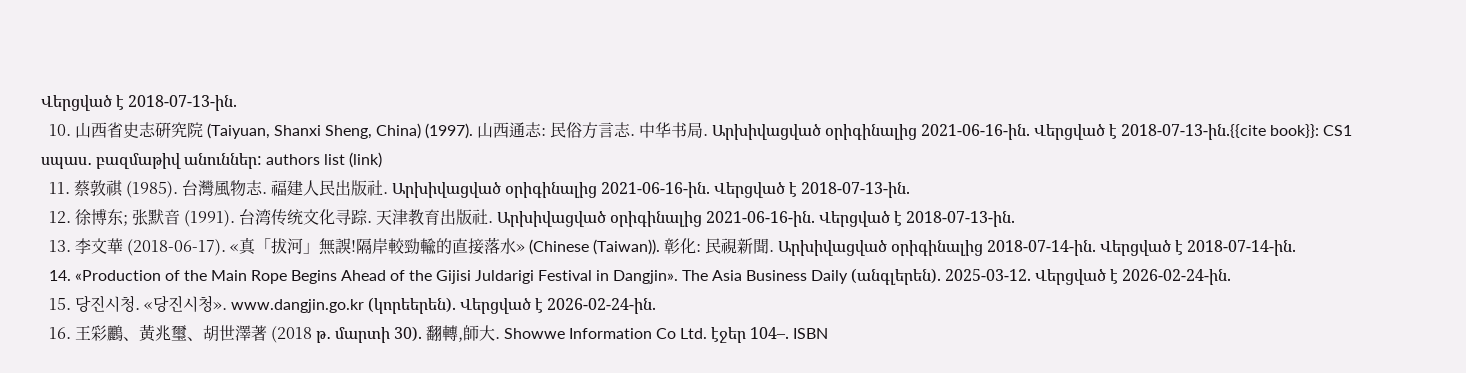Վերցված է 2018-07-13-ին.
  10. 山西省史志硏究院 (Taiyuan, Shanxi Sheng, China) (1997). 山西通志: 民俗方言志. 中华书局. Արխիվացված օրիգինալից 2021-06-16-ին. Վերցված է 2018-07-13-ին.{{cite book}}: CS1 սպաս․ բազմաթիվ անուններ: authors list (link)
  11. 蔡敦祺 (1985). 台灣風物志. 福建人民出版社. Արխիվացված օրիգինալից 2021-06-16-ին. Վերցված է 2018-07-13-ին.
  12. 徐博东; 张默音 (1991). 台湾传统文化寻踪. 天津教育出版社. Արխիվացված օրիգինալից 2021-06-16-ին. Վերցված է 2018-07-13-ին.
  13. 李文華 (2018-06-17). «真「拔河」無誤!隔岸較勁輸的直接落水» (Chinese (Taiwan)). 彰化: 民視新聞. Արխիվացված օրիգինալից 2018-07-14-ին. Վերցված է 2018-07-14-ին.
  14. «Production of the Main Rope Begins Ahead of the Gijisi Juldarigi Festival in Dangjin». The Asia Business Daily (անգլերեն). 2025-03-12. Վերցված է 2026-02-24-ին.
  15. 당진시청. «당진시청». www.dangjin.go.kr (կորեերեն). Վերցված է 2026-02-24-ին.
  16. 王彩鸝、黃兆璽、胡世澤著 (2018 թ․ մարտի 30). 翻轉,師大. Showwe Information Co Ltd. էջեր 104–. ISBN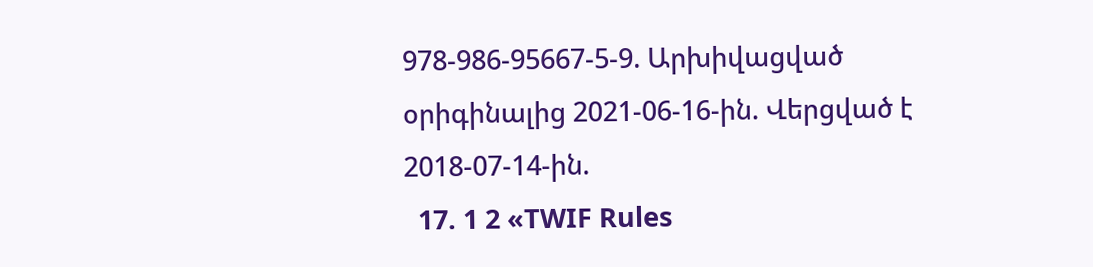978-986-95667-5-9. Արխիվացված օրիգինալից 2021-06-16-ին. Վերցված է 2018-07-14-ին.
  17. 1 2 «TWIF Rules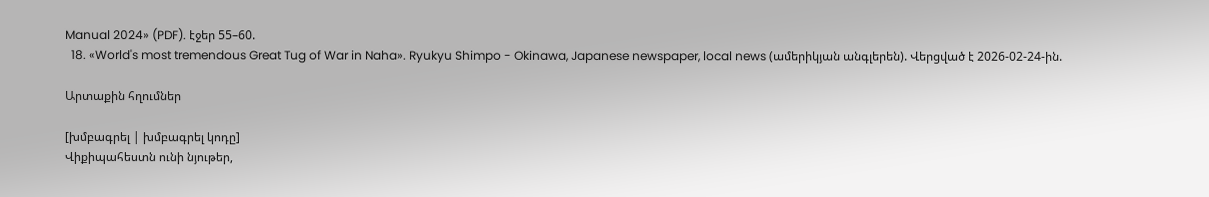Manual 2024» (PDF). էջեր 55–60.
  18. «World's most tremendous Great Tug of War in Naha». Ryukyu Shimpo - Okinawa, Japanese newspaper, local news (ամերիկյան անգլերեն). Վերցված է 2026-02-24-ին.

Արտաքին հղումներ

[խմբագրել | խմբագրել կոդը]
Վիքիպահեստն ունի նյութեր,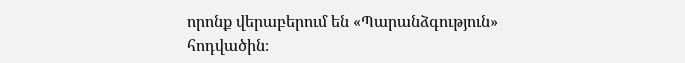որոնք վերաբերում են «Պարանձգություն» հոդվածին։